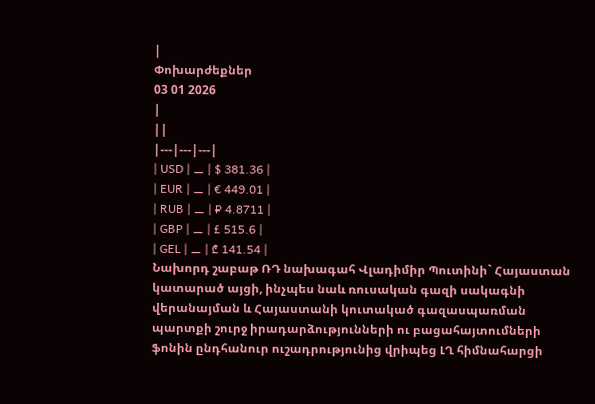|
Փոխարժեքներ
03 01 2026
|
||
|---|---|---|
| USD | ⚊ | $ 381.36 |
| EUR | ⚊ | € 449.01 |
| RUB | ⚊ | ₽ 4.8711 |
| GBP | ⚊ | £ 515.6 |
| GEL | ⚊ | ₾ 141.54 |
Նախորդ շաբաթ ՌԴ նախագահ Վլադիմիր Պուտինի` Հայաստան կատարած այցի, ինչպես նաև ռուսական գազի սակագնի վերանայման և Հայաստանի կուտակած գազասպառման պարտքի շուրջ իրադարձությունների ու բացահայտումների ֆոնին ընդհանուր ուշադրությունից վրիպեց ԼՂ հիմնահարցի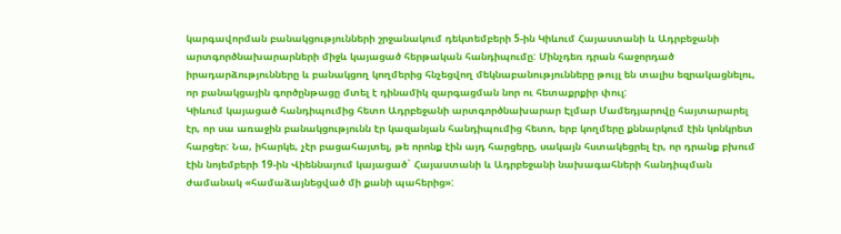կարգավորման բանակցությունների շրջանակում դեկտեմբերի 5-ին Կիևում Հայաստանի և Ադրբեջանի արտգործնախարարների միջև կայացած հերթական հանդիպումը: Մինչդեռ դրան հաջորդած իրադարձությունները և բանակցող կողմերից հնչեցվող մեկնաբանությունները թույլ են տալիս եզրակացնելու, որ բանակցային գործընթացը մտել է դինամիկ զարգացման նոր ու հետաքրքիր փուլ:
Կիևում կայացած հանդիպումից հետո Ադրբեջանի արտգործնախարար Էլմար Մամեդյարովը հայտարարել էր, որ սա առաջին բանակցությունն էր կազանյան հանդիպումից հետո, երբ կողմերը քննարկում էին կոնկրետ հարցեր: Նա, իհարկե, չէր բացահայտել, թե որոնք էին այդ հարցերը, սակայն հստակեցրել էր, որ դրանք բխում էին նոյեմբերի 19-ին Վիեննայում կայացած` Հայաստանի և Ադրբեջանի նախագահների հանդիպման ժամանակ «համաձայնեցված մի քանի պահերից»: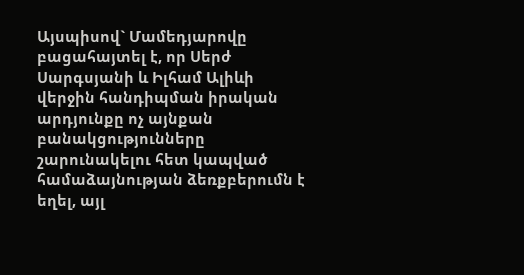Այսպիսով` Մամեդյարովը բացահայտել է, որ Սերժ Սարգսյանի և Իլհամ Ալիևի վերջին հանդիպման իրական արդյունքը ոչ այնքան բանակցությունները շարունակելու հետ կապված համաձայնության ձեռքբերումն է եղել, այլ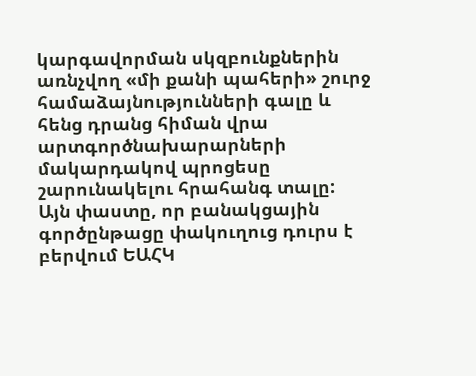կարգավորման սկզբունքներին առնչվող «մի քանի պահերի» շուրջ համաձայնությունների գալը և հենց դրանց հիման վրա արտգործնախարարների մակարդակով պրոցեսը շարունակելու հրահանգ տալը:
Այն փաստը, որ բանակցային գործընթացը փակուղուց դուրս է բերվում ԵԱՀԿ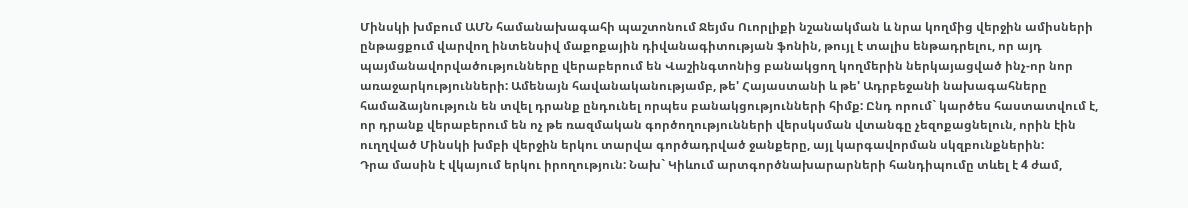Մինսկի խմբում ԱՄՆ համանախագահի պաշտոնում Ջեյմս Ուորլիքի նշանակման և նրա կողմից վերջին ամիսների ընթացքում վարվող ինտենսիվ մաքոքային դիվանագիտության ֆոնին, թույլ է տալիս ենթադրելու, որ այդ պայմանավորվածությունները վերաբերում են Վաշինգտոնից բանակցող կողմերին ներկայացված ինչ-որ նոր առաջարկությունների: Ամենայն հավանականությամբ, թե' Հայաստանի և թե' Ադրբեջանի նախագահները համաձայնություն են տվել դրանք ընդունել որպես բանակցությունների հիմք: Ընդ որում` կարծես հաստատվում է, որ դրանք վերաբերում են ոչ թե ռազմական գործողությունների վերսկսման վտանգը չեզոքացնելուն, որին էին ուղղված Մինսկի խմբի վերջին երկու տարվա գործադրված ջանքերը, այլ կարգավորման սկզբունքներին:
Դրա մասին է վկայում երկու իրողություն: Նախ` Կիևում արտգործնախարարների հանդիպումը տևել է 4 ժամ,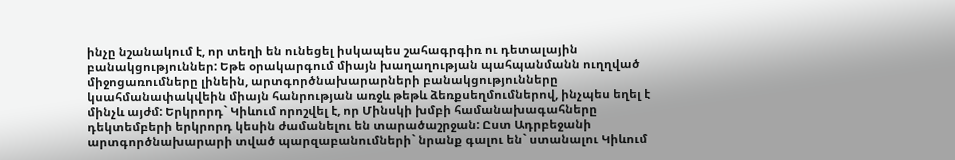ինչը նշանակում է, որ տեղի են ունեցել իսկապես շահագրգիռ ու դետալային բանակցություններ: Եթե օրակարգում միայն խաղաղության պահպանմանն ուղղված միջոցառումները լինեին, արտգործնախարարների բանակցությունները կսահմանափակվեին միայն հանրության առջև թեթև ձեռքսեղմումներով, ինչպես եղել է մինչև այժմ: Երկրորդ` Կիևում որոշվել է, որ Մինսկի խմբի համանախագահները դեկտեմբերի երկրորդ կեսին ժամանելու են տարածաշրջան: Ըստ Ադրբեջանի արտգործնախարարի տված պարզաբանումների` նրանք գալու են` ստանալու Կիևում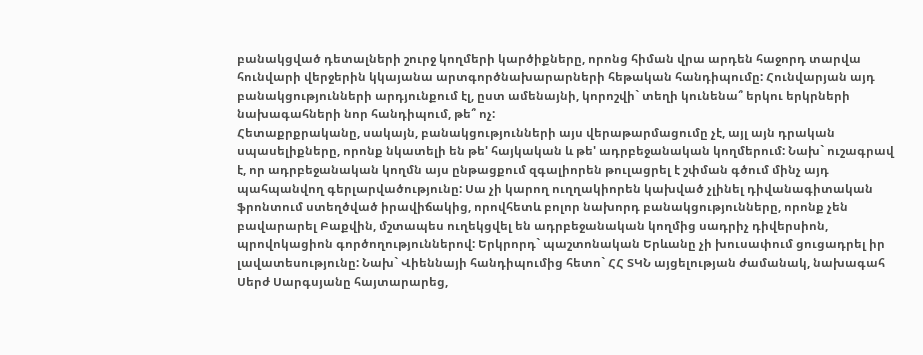բանակցված դետալների շուրջ կողմերի կարծիքները, որոնց հիման վրա արդեն հաջորդ տարվա հունվարի վերջերին կկայանա արտգործնախարարների հեթական հանդիպումը: Հունվարյան այդ բանակցությունների արդյունքում էլ, ըստ ամենայնի, կորոշվի` տեղի կունենա՞ երկու երկրների նախագահների նոր հանդիպում, թե՞ ոչ:
Հետաքրքրականը, սակայն, բանակցությունների այս վերաթարմացումը չէ, այլ այն դրական սպասելիքները, որոնք նկատելի են թե' հայկական և թե' ադրբեջանական կողմերում: Նախ` ուշագրավ է, որ ադրբեջանական կողմն այս ընթացքում զգալիորեն թուլացրել է շփման գծում մինչ այդ պահպանվող գերլարվածությունը: Սա չի կարող ուղղակիորեն կախված չլինել դիվանագիտական ֆրոնտում ստեղծված իրավիճակից, որովհետև բոլոր նախորդ բանակցությունները, որոնք չեն բավարարել Բաքվին, մշտապես ուղեկցվել են ադրբեջանական կողմից սադրիչ դիվերսիոն, պրովոկացիոն գործողություններով: Երկրորդ` պաշտոնական Երևանը չի խուսափում ցուցադրել իր լավատեսությունը: Նախ` Վիեննայի հանդիպումից հետո` ՀՀ ՏԿՆ այցելության ժամանակ, նախագահ Սերժ Սարգսյանը հայտարարեց,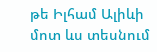թե Իլհամ Ալիևի մոտ ևս տեսնում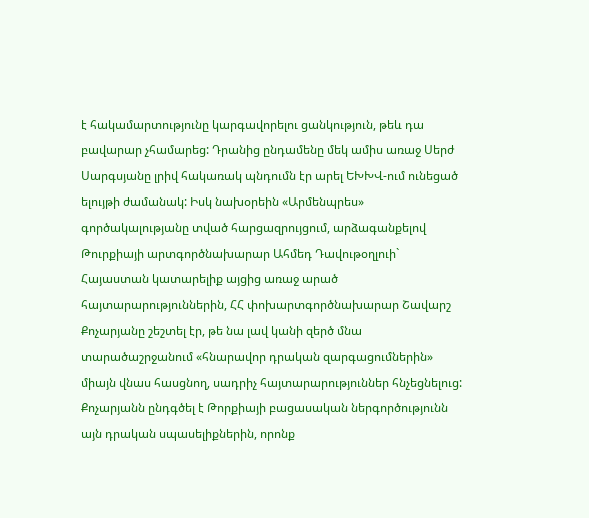է հակամարտությունը կարգավորելու ցանկություն, թեև դա բավարար չհամարեց: Դրանից ընդամենը մեկ ամիս առաջ Սերժ Սարգսյանը լրիվ հակառակ պնդումն էր արել ԵԽԽՎ-ում ունեցած ելույթի ժամանակ: Իսկ նախօրեին «Արմենպրես» գործակալությանը տված հարցազրույցում, արձագանքելով Թուրքիայի արտգործնախարար Ահմեդ Դավութօղլուի` Հայաստան կատարելիք այցից առաջ արած հայտարարություններին, ՀՀ փոխարտգործնախարար Շավարշ Քոչարյանը շեշտել էր, թե նա լավ կանի զերծ մնա տարածաշրջանում «հնարավոր դրական զարգացումներին» միայն վնաս հասցնող, սադրիչ հայտարարություններ հնչեցնելուց: Քոչարյանն ընդգծել է Թորքիայի բացասական ներգործությունն այն դրական սպասելիքներին, որոնք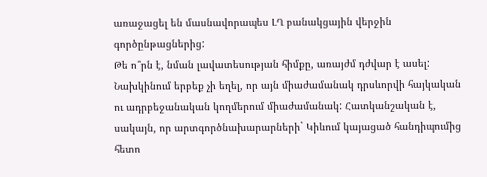առաջացել են մասնավորապես ԼՂ բանակցային վերջին գործընթացներից:
Թե ո՞րն է, նման լավատեսության հիմքը, առայժմ դժվար է ասել: Նախկինում երբեք չի եղել, որ այն միաժամանակ դրսևորվի հայկական ու ադրբեջանական կողմերում միաժամանակ: Հատկանշական է, սակայն, որ արտգործնախարարների` Կիևում կայացած հանդիպումից հետո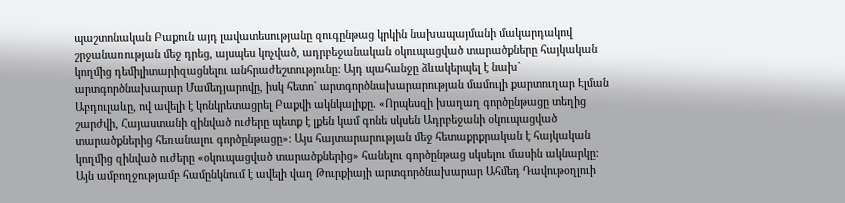պաշտոնական Բաքուն այդ լավատեսությանը զուգընթաց կրկին նախապայմանի մակարդակով շրջանառության մեջ դրեց, այսպես կոչված, ադրբեջանական օկուպացված տարածքները հայկական կողմից դեմիլիտարիզացնելու անհրաժեշտությունը: Այդ պահանջը ձևակերպել է նախ` արտգործնախարար Մամեդյարովը, իսկ հետո` արտգործնախարարության մամուլի քարտուղար Էլման Աբդուլաևը, ով ավելի է կոնկրետացրել Բաքվի ակնկալիքը. «Որպեսզի խաղաղ գործընթացը տեղից շարժվի, Հայաստանի զինված ուժերը պետք է լքեն կամ գոնե սկսեն Ադրբեջանի օկուպացված տարածքներից հեռանալու գործընթացը»: Այս հայտարարության մեջ հետաքրքրական է հայկական կողմից զինված ուժերը «օկուպացված տարածքներից» հանելու գործընթաց սկսելու մասին ակնարկը: Այն ամբողջությամբ համընկնում է ավելի վաղ Թուրքիայի արտգործնախարար Ահմեդ Դավութօղլուի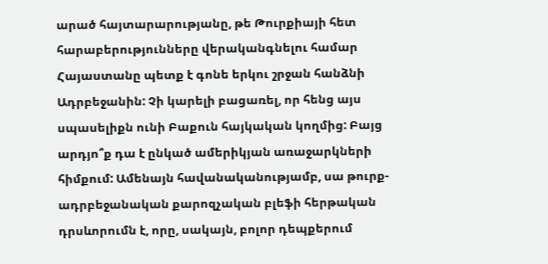արած հայտարարությանը, թե Թուրքիայի հետ հարաբերությունները վերականգնելու համար Հայաստանը պետք է գոնե երկու շրջան հանձնի Ադրբեջանին: Չի կարելի բացառել, որ հենց այս սպասելիքն ունի Բաքուն հայկական կողմից: Բայց արդյո՞ք դա է ընկած ամերիկյան առաջարկների հիմքում: Ամենայն հավանականությամբ, սա թուրք-ադրբեջանական քարոզչական բլեֆի հերթական դրսևորումն է, որը, սակայն, բոլոր դեպքերում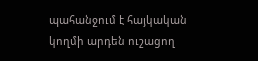պահանջում է հայկական կողմի արդեն ուշացող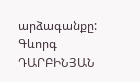արձագանքը:
Գևորգ ԴԱՐԲԻՆՅԱՆ